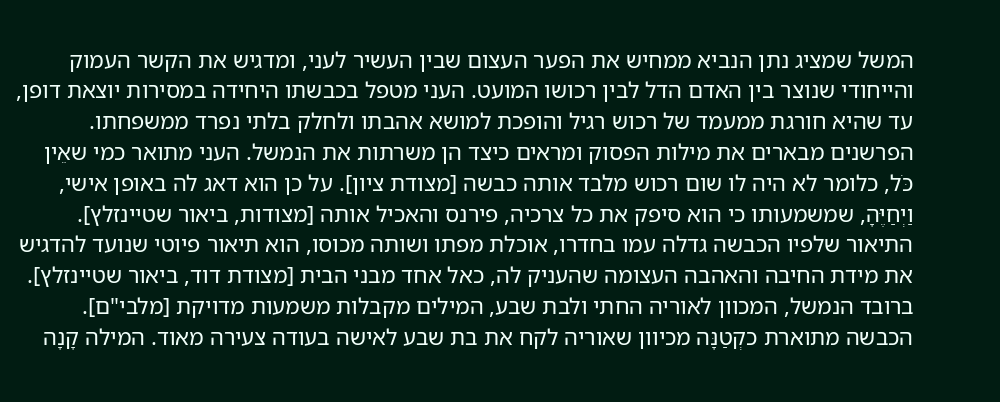המשל שמציג נתן הנביא ממחיש את הפער העצום שבין העשיר לעני, ומדגיש את הקשר העמוק והייחודי שנוצר בין האדם הדל לבין רכושו המועט. העני מטפל בכבשתו היחידה במסירות יוצאת דופן, עד שהיא חורגת ממעמד של רכוש רגיל והופכת למושא אהבתו ולחלק בלתי נפרד ממשפחתו.
הפרשנים מבארים את מילות הפסוק ומראים כיצד הן משרתות את הנמשל. העני מתואר כמי שאֵין כֹּל, כלומר לא היה לו שום רכוש מלבד אותה כבשה [מצודת ציון]. על כן הוא דאג לה באופן אישי, וַיְחַיֶּהָ, שמשמעותו כי הוא סיפק את כל צרכיה, פירנס והאכיל אותה [מצודות, ביאור שטיינזלץ]. התיאור שלפיו הכבשה גדלה עמו בחדרו, אוכלת מפתו ושותה מכוסו, הוא תיאור פיוטי שנועד להדגיש את מידת החיבה והאהבה העצומה שהעניק לה, כאל אחד מבני הבית [מצודת דוד, ביאור שטיינזלץ].
ברובד הנמשל, המכוון לאוריה החתי ולבת שבע, המילים מקבלות משמעות מדויקת [מלבי"ם]. הכבשה מתוארת כקְטַנָּה מכיוון שאוריה לקח את בת שבע לאישה בעודה צעירה מאוד. המילה קָנָה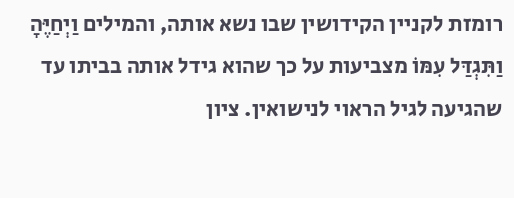רומזת לקניין הקידושין שבו נשא אותה, והמילים וַיְחַיֶּהָ וַתִּגְדַּל עִמּוֹ מצביעות על כך שהוא גידל אותה בביתו עד שהגיעה לגיל הראוי לנישואין. ציון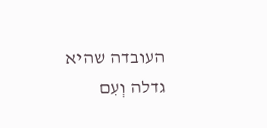העובדה שהיא גדלה וְעִם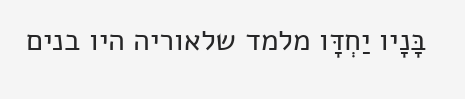בָּנָיו יַחְדָּו מלמד שלאוריה היו בנים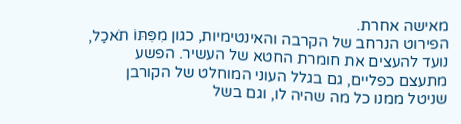מאישה אחרת.
הפירוט הנרחב של הקרבה והאינטימיות, כגון מִפִּתּוֹ תֹאכַל, נועד להעצים את חומרת החטא של העשיר. הפשע מתעצם כפליים, גם בגלל העוני המוחלט של הקורבן שניטל ממנו כל מה שהיה לו, וגם בשל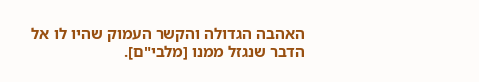האהבה הגדולה והקשר העמוק שהיו לו אל הדבר שנגזל ממנו [מלבי"ם].